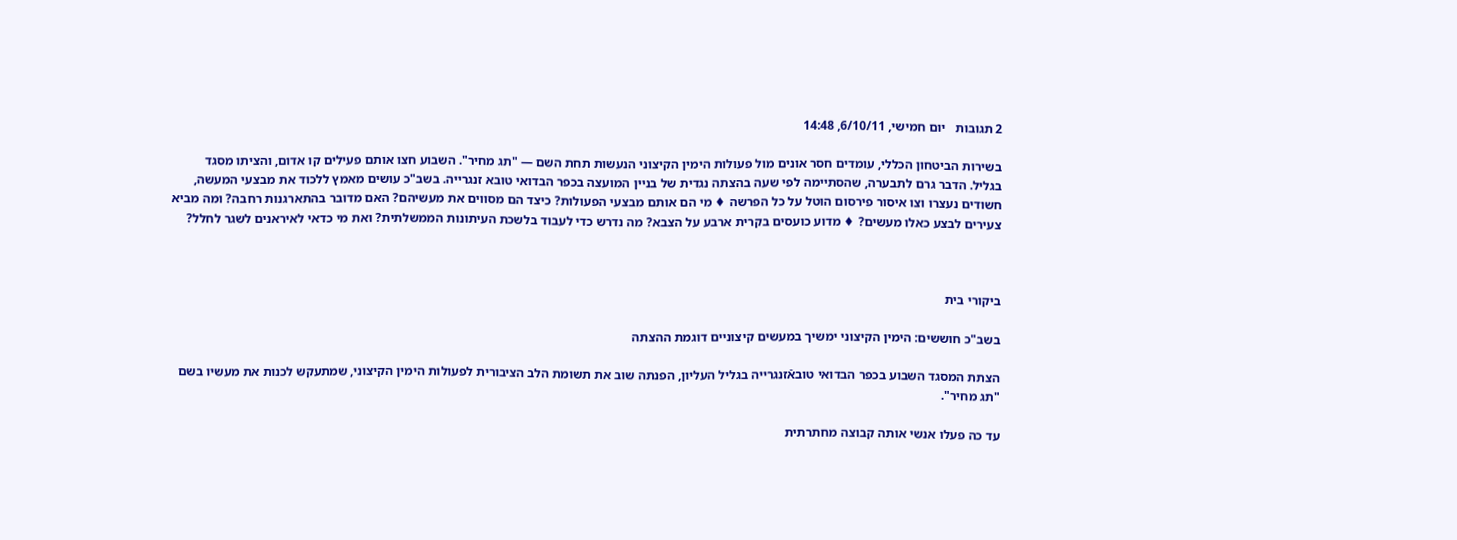2 תגובות   יום חמישי, 6/10/11, 14:48

בשירות הביטחון הכללי, עומדים חסר אונים מול פעולות הימין הקיצוני הנעשות תחת השם — "תג מחיר". השבוע חצו אותם פעילים קו אדום, והציתו מסגד בגליל. הדבר גרם לתבערה, שהסתיימה לפי שעה בהצתה נגדית של בניין המועצה בכפר הבדואי טובא זנגרייה. בשב"כ עושים מאמץ ללכוד את מבצעי המעשה, חשודים נעצרו וצו איסור פירסום הוטל על כל הפרשה ♦ מי הם אותם מבצעי הפעולות? כיצד הם מסווים את מעשיהם? האם מדובר בהתארגנות רחבה? ומה מביא צעירים לבצע כאלו מעשים? ♦ מדוע כועסים בקרית ארבע על הצבא? מה נדרש כדי לעבוד בלשכת העיתונות הממשלתית? ואת מי כדאי לאיראנים לשגר לחלל?



ביקורי בית

בשב"כ חוששים: הימין הקיצוני ימשיך במעשים קיצוניים דוגמת ההצתה

הצתת המסגד השבוע בכפר הבדואי טובאֿזנגרייה בגליל העליון, הפנתה שוב את תשומת הלב הציבורית לפעולות הימין הקיצוני, שמתעקש לכנות את מעשיו בשם "תג מחיר".

עד כה פעלו אנשי אותה קבוצה מחתרתית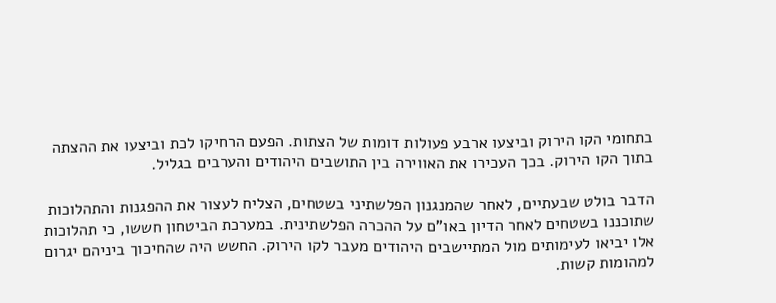בתחומי הקו הירוק וביצעו ארבע פעולות דומות של הצתות. הפעם הרחיקו לכת וביצעו את ההצתה בתוך הקו הירוק. בכך העכירו את האווירה בין התושבים היהודים והערבים בגליל.

הדבר בולט שבעתיים, לאחר שהמנגנון הפלשתיני בשטחים, הצליח לעצור את ההפגנות והתהלוכות שתוכננו בשטחים לאחר הדיון באו"ם על ההכרה הפלשתינית. במערכת הביטחון חששו, כי תהלוכות אלו יביאו לעימותים מול המתיישבים היהודים מעבר לקו הירוק. החשש היה שהחיכוך ביניהם יגרום למהומות קשות.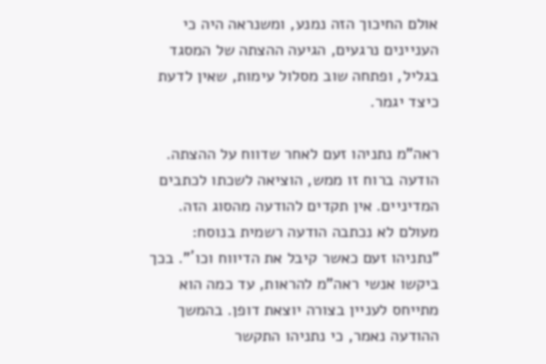אולם החיכוך הזה נמנע, ומשנראה היה כי העניינים נרגעים, הגיעה ההצתה של המסגד בגליל, ופתחה שוב מסלול עימות, שאין לדעת כיצד יגמר.

ראה"מ נתניהו זעם לאחר שדווח על ההצתה. הודעה ברוח זו ממש, הוציאה לשכתו לכתבים המדיניים. אין תקדים להודעה מהסוג הזה. מעולם לא נכתבה הודעה רשמית בנוסח: "נתניהו זעם כאשר קיבל את הדיווח וכו´". בכך ביקשו אנשי ראה"מ להראות, עד כמה הוא מתייחס לעניין בצורה יוצאת דופן. בהמשך ההודעה נאמר, כי נתניהו התקשר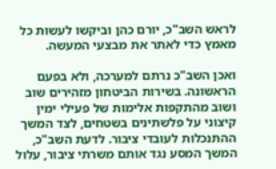לראש השב"כ, יורם כהן וביקשו לעשות כל מאמץ כדי לאתר את מבצעי המעשה.

ואכן השב"כ נרתם למערכה, ולא בפעם הראשונה. בשירות הביטחון מזהירים שוב ושוב מהתקפות אלימות של פעילי ימין קיצוני על פלשתינים בשטחים, לצד המשך ההתנכלות לעובדי ציבור. לדעת השב"כ, המשך המסע נגד אותם משרתי ציבור, עלול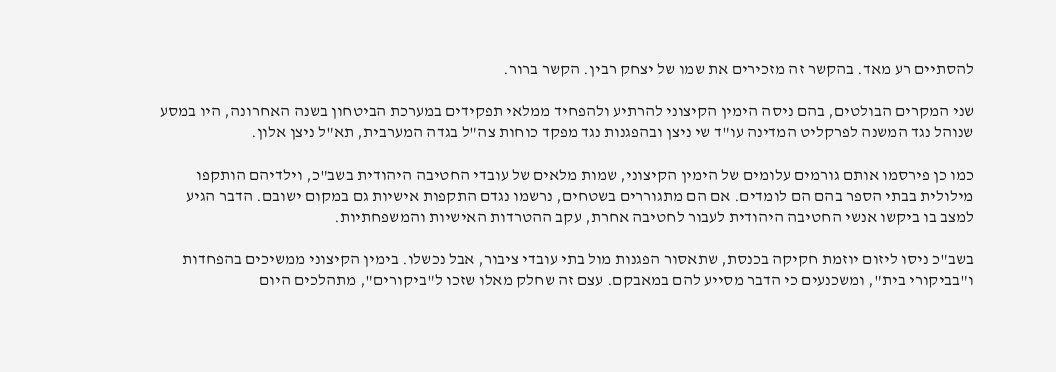להסתיים רע מאד. בהקשר זה מזכירים את שמו של יצחק רבין. הקשר ברור.

שני המקרים הבולטים, בהם ניסה הימין הקיצוני להרתיע ולהפחיד ממלאי תפקידים במערכת הביטחון בשנה האחרונה, היו במסע שנוהל נגד המשנה לפרקליט המדינה עו"ד שי ניצן ובהפגנות נגד מפקד כוחות צה"ל בגדה המערבית, תא"ל ניצן אלון.

כמו כן פירסמו אותם גורמים עלומים של הימין הקיצוני, שמות מלאים של עובדי החטיבה היהודית בשב"כ, וילדיהם הותקפו מילולית בבתי הספר בהם הם לומדים. אם הם מתגוררים בשטחים, נרשמו נגדם התקפות אישיות גם במקום ישובם. הדבר הגיע למצב בו ביקשו אנשי החטיבה היהודית לעבור לחטיבה אחרת, עקב ההטרדות האישיות והמשפחתיות.

בשב"כ ניסו ליזום יוזמת חקיקה בכנסת, שתאסור הפגנות מול בתי עובדי ציבור, אבל נכשלו. בימין הקיצוני ממשיכים בהפחדות ו"בביקורי בית", ומשכנעים כי הדבר מסייע להם במאבקם. עצם זה שחלק מאלו שזכו ל"ביקורים", מתהלכים היום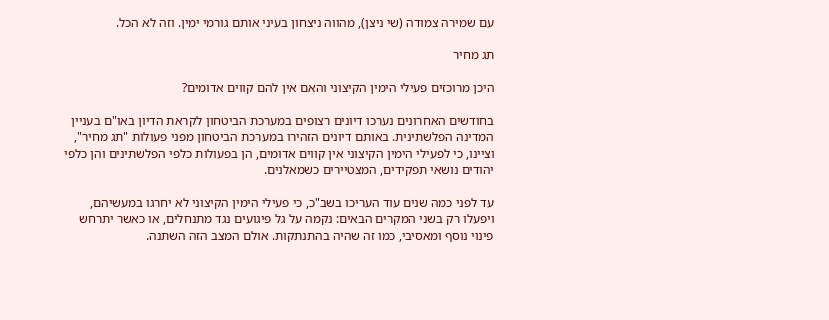עם שמירה צמודה (שי ניצן), מהווה ניצחון בעיני אותם גורמי ימין. וזה לא הכל.

תג מחיר

היכן מרוכזים פעילי הימין הקיצוני והאם אין להם קווים אדומים?

בחודשים האחרונים נערכו דיונים רצופים במערכת הביטחון לקראת הדיון באו"ם בעניין המדינה הפלשתינית. באותם דיונים הזהירו במערכת הביטחון מפני פעולות "תג מחיר", וציינו, כי לפעילי הימין הקיצוני אין קווים אדומים, הן בפעולות כלפי הפלשתינים והן כלפי יהודים נושאי תפקידים, המצטיירים כשמאלנים.

עד לפני כמה שנים עוד העריכו בשב"כ, כי פעילי הימין הקיצוני לא יחרגו במעשיהם, ויפעלו רק בשני המקרים הבאים: נקמה על גל פיגועים נגד מתנחלים, או כאשר יתרחש פינוי נוסף ומאסיבי, כמו זה שהיה בהתנתקות. אולם המצב הזה השתנה.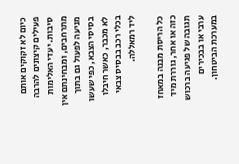כיום לא זקוקים אותם פעילים קיצונים להרבה סיבות. יעדי האלימות מתרחבים, ומבחינתם אין מניעה לפעול גם בתוך בסיסי הצבא, כפי שעשו לא מכבר, כאשר חיבלו בכלי רכב בבסיס צבאי ליד רמאללה.

כל הריסת מבנה במאחז כזה או אחר, גוררת מיד תגובה של פגיעה ברכוש ערבי או בבכירים במערכת הביטחון.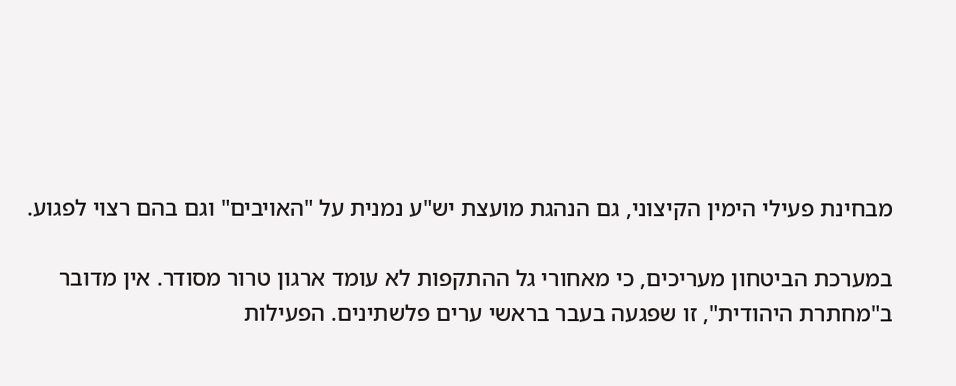מבחינת פעילי הימין הקיצוני, גם הנהגת מועצת יש"ע נמנית על "האויבים" וגם בהם רצוי לפגוע.

במערכת הביטחון מעריכים, כי מאחורי גל ההתקפות לא עומד ארגון טרור מסודר. אין מדובר ב"מחתרת היהודית", זו שפגעה בעבר בראשי ערים פלשתינים. הפעילות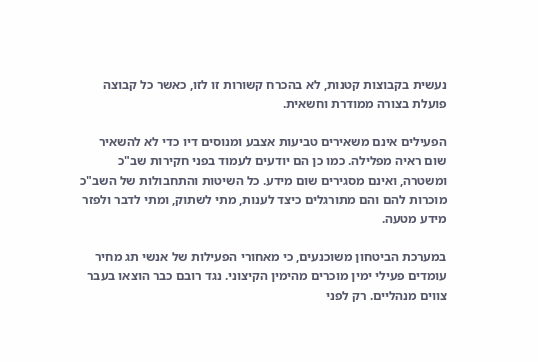נעשית בקבוצות קטנות, לא בהכרח קשורות זו לזו, כאשר כל קבוצה פועלת בצורה ממודרת וחשאית.

הפעילים אינם משאירים טביעות אצבע ומנוסים דיו כדי לא להשאיר שום ראיה מפלילה. כמו כן הם יודעים לעמוד בפני חקירות שב"כ ומשטרה, ואינם מסגירים שום מידע. כל השיטות והתחבולות של השב"כ מוכרות להם והם מתורגלים כיצד לענות, מתי לשתוק, ומתי לדבר ולפזר מידע מטעה.

במערכת הביטחון משוכנעים, כי מאחורי הפעילות של אנשי תג מחיר עומדים פעילי ימין מוכרים מהימין הקיצוני. נגד רובם כבר הוצאו בעבר צווים מנהליים. רק לפני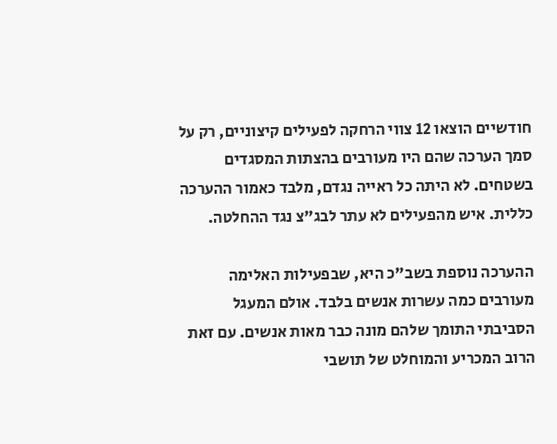חודשיים הוצאו 12 צווי הרחקה לפעילים קיצוניים, רק על סמך הערכה שהם היו מעורבים בהצתות המסגדים בשטחים. לא היתה כל ראייה נגדם, מלבד כאמור ההערכה כללית. איש מהפעילים לא עתר לבג"צ נגד ההחלטה.

ההערכה נוספת בשב"כ היא, שבפעילות האלימה מעורבים כמה עשרות אנשים בלבד. אולם המעגל הסביבתי התומך שלהם מונה כבר מאות אנשים. עם זאת הרוב המכריע והמוחלט של תושבי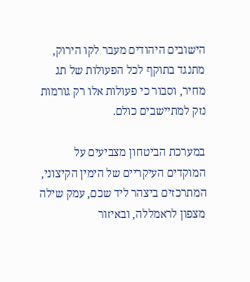הישובים היהודים מעבר לקו הירוק, מתנגד בתוקף לכל הפעולות של תג מחיר, וסבור כי פעולות אלו רק גורמות נזק למתיישבים כולם.

במערכת הביטחון מצביעים על המוקדים העיקריים של הימין הקיצוני, המתרכזים ביצהר ליד שכם, עמק שילה מצפון לראמללה, ובאיזור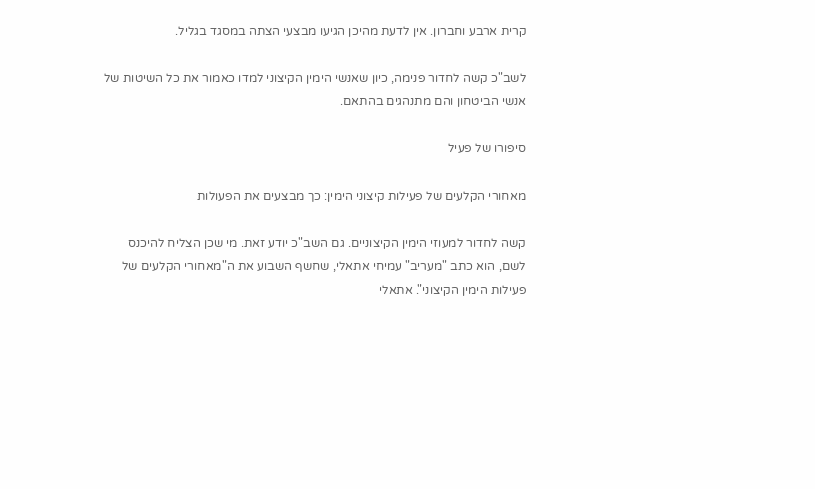קרית ארבע וחברון. אין לדעת מהיכן הגיעו מבצעי הצתה במסגד בגליל.

לשב"כ קשה לחדור פנימה, כיון שאנשי הימין הקיצוני למדו כאמור את כל השיטות של אנשי הביטחון והם מתנהגים בהתאם.

סיפורו של פעיל

מאחורי הקלעים של פעילות קיצוני הימין: כך מבצעים את הפעולות

קשה לחדור למעוזי הימין הקיצוניים. גם השב"כ יודע זאת. מי שכן הצליח להיכנס לשם, הוא כתב "מעריב" עמיחי אתאלי, שחשף השבוע את ה"מאחורי הקלעים של פעילות הימין הקיצוני". אתאלי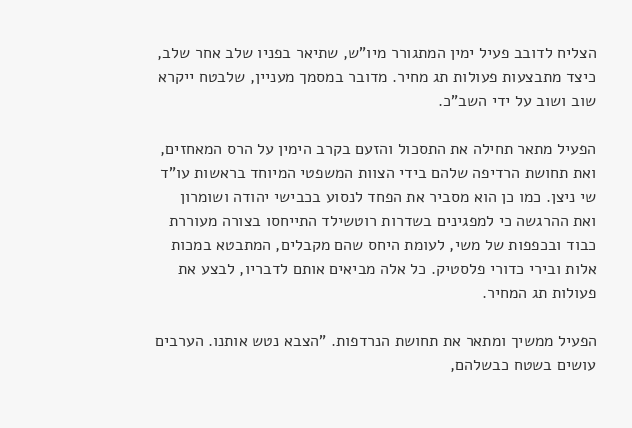הצליח לדובב פעיל ימין המתגורר מיו"ש, שתיאר בפניו שלב אחר שלב, כיצד מתבצעות פעולות תג מחיר. מדובר במסמך מעניין, שלבטח ייקרא שוב ושוב על ידי השב"כ.

הפעיל מתאר תחילה את התסכול והזעם בקרב הימין על הרס המאחזים, ואת תחושת הרדיפה שלהם בידי הצוות המשפטי המיוחד בראשות עו"ד שי ניצן. כמו כן הוא מסביר את הפחד לנסוע בכבישי יהודה ושומרון ואת ההרגשה כי למפגינים בשדרות רוטשילד התייחסו בצורה מעוררת כבוד ובכפפות של משי, לעומת היחס שהם מקבלים, המתבטא במכות אלות ובירי כדורי פלסטיק. כל אלה מביאים אותם לדבריו, לבצע את פעולות תג המחיר.

הפעיל ממשיך ומתאר את תחושת הנרדפות. "הצבא נטש אותנו. הערבים עושים בשטח כבשלהם,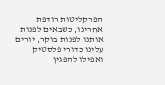הפרקליטות רודפת אחרינו, כשבאים לפנות אותנו לפנות בוקר, יורים עלינו כדורי פלסטיק ואפילו להפגין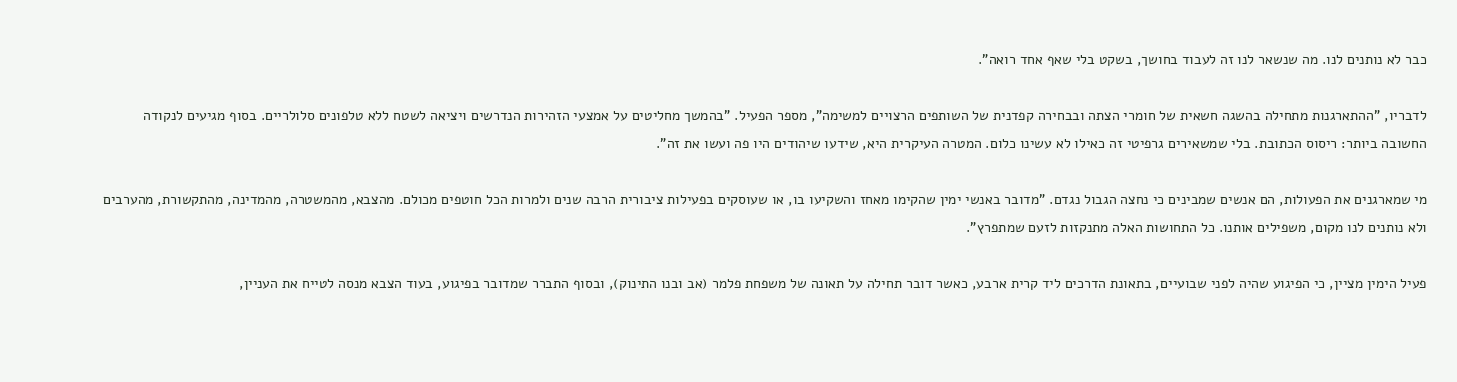כבר לא נותנים לנו. מה שנשאר לנו זה לעבוד בחושך, בשקט בלי שאף אחד רואה".

לדבריו, "ההתארגנות מתחילה בהשגה חשאית של חומרי הצתה ובבחירה קפדנית של השותפים הרצויים למשימה", מספר הפעיל. "בהמשך מחליטים על אמצעי הזהירות הנדרשים ויציאה לשטח ללא טלפונים סלולריים. בסוף מגיעים לנקודה החשובה ביותר: ריסוס הכתובת. בלי שמשאירים גרפיטי זה כאילו לא עשינו כלום. המטרה העיקרית היא, שידעו שיהודים היו פה ועשו את זה".

מי שמארגנים את הפעולות, הם אנשים שמבינים כי נחצה הגבול נגדם. "מדובר באנשי ימין שהקימו מאחז והשקיעו בו, או שעוסקים בפעילות ציבורית הרבה שנים ולמרות הכל חוטפים מכולם. מהצבא, מהמשטרה, מהמדינה, מהתקשורת, מהערבים ולא נותנים לנו מקום, משפילים אותנו. כל התחושות האלה מתנקזות לזעם שמתפרץ".

פעיל הימין מציין, כי הפיגוע שהיה לפני שבועיים, בתאונת הדרכים ליד קרית ארבע, כאשר דובר תחילה על תאונה של משפחת פלמר (אב ובנו התינוק), ובסוף התברר שמדובר בפיגוע, בעוד הצבא מנסה לטייח את העניין,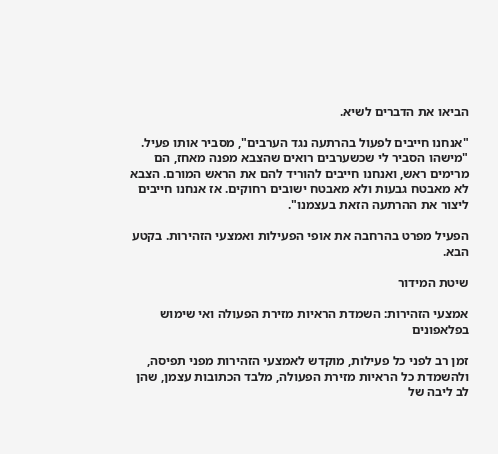הביאו את הדברים לשיא.

"אנחנו חייבים לפעול בהרתעה נגד הערבים", מסביר אותו פעיל. "מישהו הסביר לי שכשערבים רואים שהצבא מפנה מאחז, הם מרימים ראש, ואנחנו חייבים להוריד להם את הראש המורם. הצבא לא מאבטח גבעות ולא מאבטח ישובים רחוקים. אז אנחנו חייבים ליצור את ההרתעה הזאת בעצמנו".

הפעיל מפרט בהרחבה את אופי הפעילות ואמצעי הזהירות. בקטע הבא.

שיטת המידור

אמצעי הזהירות: השמדת הראיות מזירת הפעולה ואי שימוש בפלאפונים

זמן רב לפני כל פעילות, מוקדש לאמצעי הזהירות מפני תפיסה, ולהשמדת כל הראיות מזירת הפעולה, מלבד הכתובות עצמן, שהן לב ליבה של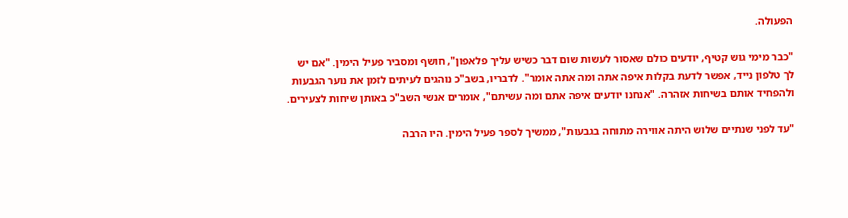הפעולה.

"כבר מימי גוש קטיף, יודעים כולם שאסור לעשות שום דבר כשיש עליך פלאפון", חושף ומסביר פעיל הימין. "אם יש לך טלפון נייד, אפשר לדעת בקלות איפה אתה ומה אתה אומר". לדבריו, בשב"כ נוהגים לעיתים לזמן את נוער הגבעות ולהפחיד אותם בשיחות אזהרה. "אנחנו יודעים איפה אתם ומה עשיתם", אומרים אנשי השב"כ באותן שיחות לצעירים.

"עד לפני שנתיים שלוש היתה אווירה מתוחה בגבעות", ממשיך לספר פעיל הימין. היו הרבה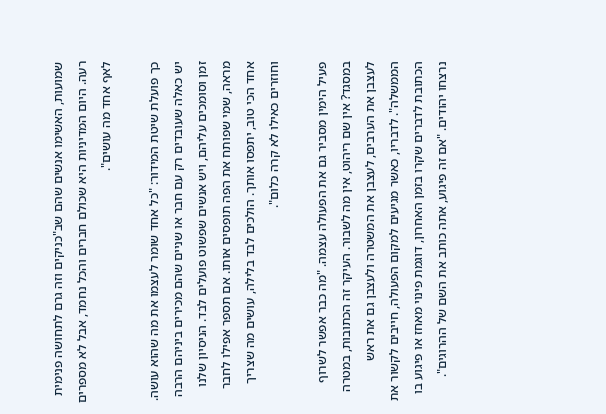שמועות, האשימו אנשים שהם שב"כניקים וזה גרם לתחושה פנימית רעה. היום המדיניות היא שכולם חברים והכל נחמד, אבל לא מספרים לאף אחד מה עושים".

כך פועלת שיטת המידור: "כל אחד שומר לעצמו את מה שהוא עושה. יש כאלה שעובדים רק עם חבר או שניים שהם מכירים ביניהם הרבה זמן וסומכים עליהם, ויש אנשים שפשוט פועלים לבד. הניסיון שלנו מראה, שמי שפותח את הפה תופסים אותו. אם תספר אפילו לחבר אחד הכי טוב, יתפסו אותך. הולכים לבד בלילה, עושים מה שצריך וחוזרים כאילו לא קרה כלום".

פעיל הימין מסביר גם את הפעולה עצמה. "מה כבר אפשר לשרוף במסגד? אין שם ריהוט, אין מה לשבור. העיקר זה הכתובות, במטרה לעצבן את הערבים, לעצבן את המשטרה ולעצבן גם את ראש הממשלה". לדבריו, כאשר מגיעים למקום הפעולה, חייבים לקשור את הכתובת לדברים שקרו בזמן האחרון, דוגמת פינוי מאחז או פיגוע בו נרצחו יהודים. "אם זה פיגוע, אתה כותב את השם של ההרוגים".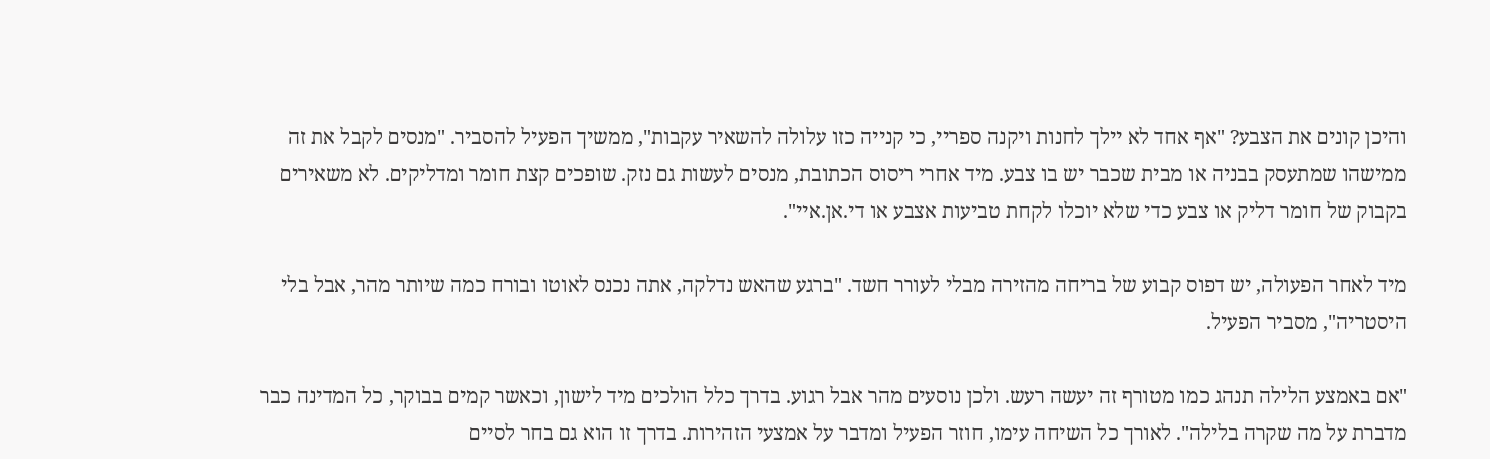והיכן קונים את הצבע? "אף אחד לא יילך לחנות ויקנה ספריי, כי קנייה כזו עלולה להשאיר עקבות", ממשיך הפעיל להסביר. "מנסים לקבל את זה ממישהו שמתעסק בבניה או מבית שכבר יש בו צבע. מיד אחרי ריסוס הכתובת, מנסים לעשות גם נזק. שופכים קצת חומר ומדליקים. לא משאירים בקבוק של חומר דליק או צבע כדי שלא יוכלו לקחת טביעות אצבע או די.אן.איי".

מיד לאחר הפעולה, יש דפוס קבוע של בריחה מהזירה מבלי לעורר חשד. "ברגע שהאש נדלקה, אתה נכנס לאוטו ובורח כמה שיותר מהר, אבל בלי היסטריה", מסביר הפעיל.

"אם באמצע הלילה תנהג כמו מטורף זה יעשה רעש. ולכן נוסעים מהר אבל רגוע. בדרך כלל הולכים מיד לישון, וכאשר קמים בבוקר, כל המדינה כבר מדברת על מה שקרה בלילה". לאורך כל השיחה עימו, חוזר הפעיל ומדבר על אמצעי הזהירות. בדרך זו הוא גם בחר לסיים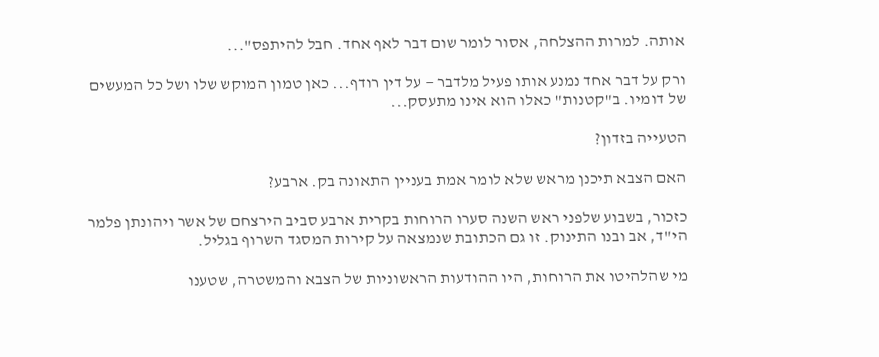אותה. למרות ההצלחה, אסור לומר שום דבר לאף אחד. חבל להיתפס"...

ורק על דבר אחד נמנע אותו פעיל מלדבר — על דין רודף... כאן טמון המוקש שלו ושל כל המעשים של דומיו. ב"קטנות" כאלו הוא אינו מתעסק...

הטעייה בזדון?

האם הצבא תיכנן מראש שלא לומר אמת בעניין התאונה בק. ארבע?

כזכור, בשבוע שלפני ראש השנה סערו הרוחות בקרית ארבע סביב הירצחם של אשר ויהונתן פלמר הי"ד, אב ובנו התינוק. זו גם הכתובת שנמצאה על קירות המסגד השרוף בגליל.

מי שהלהיטו את הרוחות, היו ההודעות הראשוניות של הצבא והמשטרה, שטענו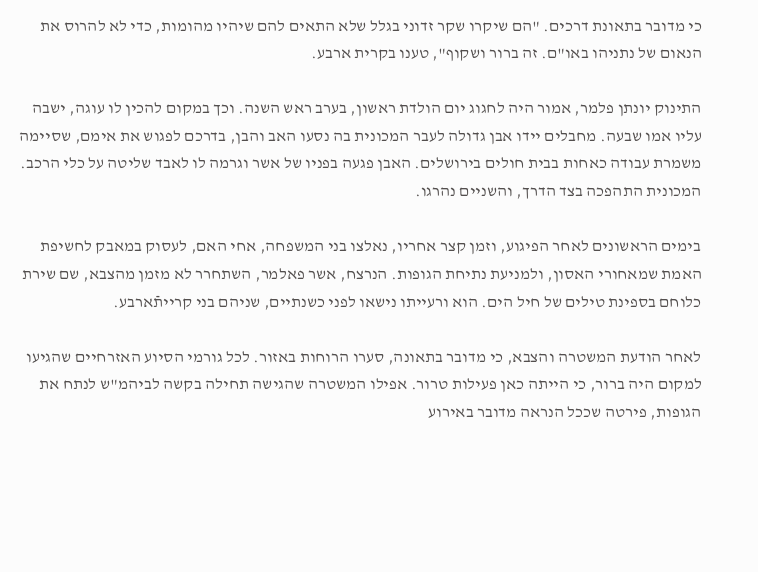כי מדובר בתאונת דרכים. "הם שיקרו שקר זדוני בגלל שלא התאים להם שיהיו מהומות, כדי לא להרוס את הנאום של נתניהו באו"ם. זה ברור ושקוף", טענו בקרית ארבע.

התינוק יונתן פלמר, אמור היה לחגוג יום הולדת ראשון, בערב ראש השנה. וכך במקום להכין לו עוגה, ישבה עליו אמו שבעה. מחבלים יידו אבן גדולה לעבר המכונית בה נסעו האב והבן, בדרכם לפגוש את אימם, שסיימה משמרת עבודה כאחות בבית חולים בירושלים. האבן פגעה בפניו של אשר וגרמה לו לאבד שליטה על כלי הרכב. המכונית התהפכה בצד הדרך, והשניים נהרגו.

בימים הראשונים לאחר הפיגוע, וזמן קצר אחריו, נאלצו בני המשפחה, אחי האם, לעסוק במאבק לחשיפת האמת שמאחורי האסון, ולמניעת נתיחת הגופות. הנרצח, אשר פאלמר, השתחרר לא מזמן מהצבא, שם שירת כלוחם בספינת טילים של חיל הים. הוא ורעייתו נישאו לפני כשנתיים, שניהם בני קרייתֿארבע.

לאחר הודעת המשטרה והצבא, כי מדובר בתאונה, סערו הרוחות באזור. לכל גורמי הסיוע האזרחיים שהגיעו למקום היה ברור, כי הייתה כאן פעילות טרור. אפילו המשטרה שהגישה תחילה בקשה לביהמ"ש לנתח את הגופות, פירטה שככל הנראה מדובר באירוע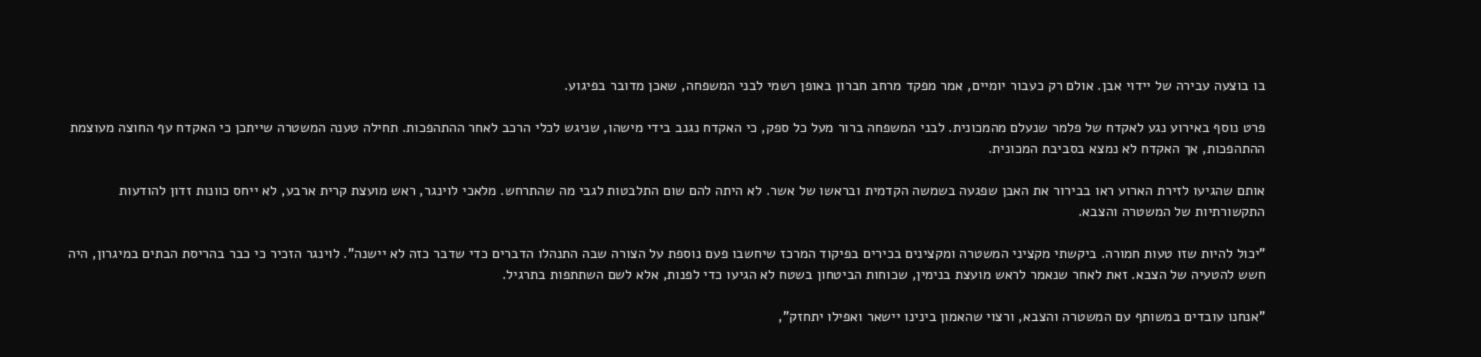בו בוצעה עבירה של יידוי אבן. אולם רק כעבור יומיים, אמר מפקד מרחב חברון באופן רשמי לבני המשפחה, שאכן מדובר בפיגוע.

פרט נוסף באירוע נגע לאקדח של פלמר שנעלם מהמכונית. לבני המשפחה ברור מעל כל ספק, כי האקדח נגנב בידי מישהו, שניגש לכלי הרכב לאחר ההתהפכות. תחילה טענה המשטרה שייתכן כי האקדח עף החוצה מעוצמת ההתהפכות, אך האקדח לא נמצא בסביבת המכונית.

אותם שהגיעו לזירת הארוע ראו בבירור את האבן שפגעה בשמשה הקדמית ובראשו של אשר. לא היתה להם שום התלבטות לגבי מה שהתרחש. מלאכי לוינגר, ראש מועצת קרית ארבע, לא ייחס כוונות זדון להודעות התקשורתיות של המשטרה והצבא.

"יכול להיות שזו טעות חמורה. ביקשתי מקציני המשטרה ומקצינים בכירים בפיקוד המרכז שיחשבו פעם נוספת על הצורה שבה התנהלו הדברים כדי שדבר כזה לא יישנה". לוינגר הזכיר כי כבר בהריסת הבתים במיגרון, היה חשש להטעיה של הצבא. זאת לאחר שנאמר לראש מועצת בנימין, שכוחות הביטחון בשטח לא הגיעו כדי לפנות, אלא לשם השתתפות בתרגיל.

"אנחנו עובדים במשותף עם המשטרה והצבא, ורצוי שהאמון בינינו יישאר ואפילו יתחזק",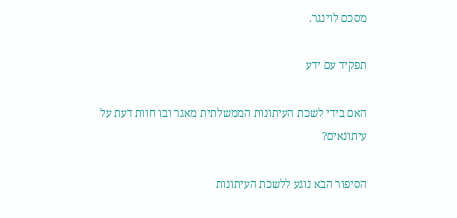מסכם לוינגר.

תפקיד עם ידע

האם בידי לשכת העיתונות הממשלתית מאגר ובו חוות דעת על עיתונאים?

הסיפור הבא נוגע ללשכת העיתונות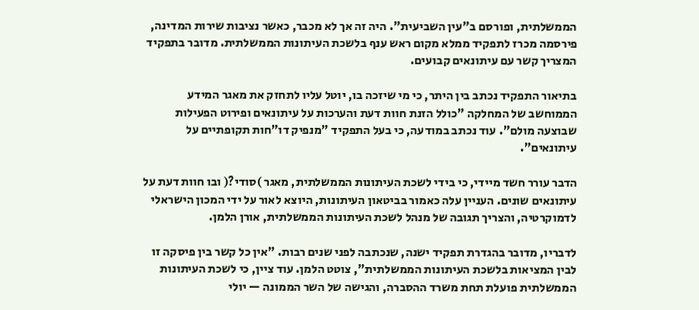הממשלתית, ופורסם ב"עין השביעית". היה זה אך לא מכבר, כאשר נציבות שירות המדינה, פירסמה מכרז לתפקיד ממלא מקום ראש ענף בלשכת העיתונות הממשלתית. מדובר בתפקיד המצריך קשר עם עיתונאים קבועים.

בתיאור התפקיד נכתב בין היתר, כי מי שיזכה בו, יוטל עליו לתחזק את מאגר המידע הממוחשב של המחלקה "כולל הזנת חוות דעת והערכות על עיתונאים ופירוט הפעילות שבוצעה מולם". עוד נכתב במודעה, כי בעל התפקיד "מנפיק דו"חות תקופתיים על עיתונאים".

הדבר עורר חשד מיידי, כי בידי לשכת העיתונות הממשלתית, מאגר )סודי?( ובו חוות דעת על עיתונאים שונים. העניין עלה כאמור בביטאון העיתונות, היוצא לאור על ידי המכון הישראלי לדמוקרטיה, והצריך תגובה של מנהל לשכת העיתונות הממשלתית, אורן הלמן.

לדבריו, מדובר בהגדרת תפקיד ישנה, שנכתבה לפני שנים רבות. "אין כל קשר בין פיסקה זו לבין המציאות בלשכת העיתונות הממשלתית", צוטט הלמן. עוד ציין, כי לשכת העיתונות הממשלתית פועלת תחת משרד ההסברה, והגישה של השר הממונה — יולי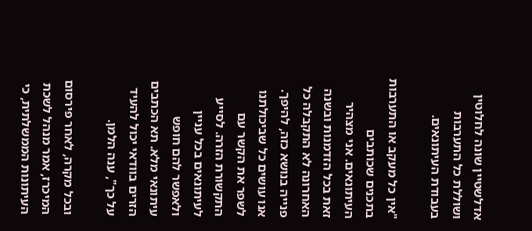אדלשטיין שונה לחלוטין ושוללת כל התערבות בעבודת העיתונאים.

"אין כל מעקב או התערבות בתכנים שכותבים העיתונאים. אני מצהיר זאת בכל הזדמנות ובשנה האחרונה לא התקבלה כל פנייה בנושא כזה, להיפך. אנו עושים כל שביכולתנו לשפר את הקשר עם התקשורת הזרה. לסייע לעיתונאים בכל עניין ולאפשר להם חופש עיתונאי מלא. תא הכתבים הזרים בוודאי יכול להעיד על כך", ענה הלמן.

ובכל מקרה, לאחר פירסום המיכרז, אמר מנהל לשכת העיתונות הממשלתית, כי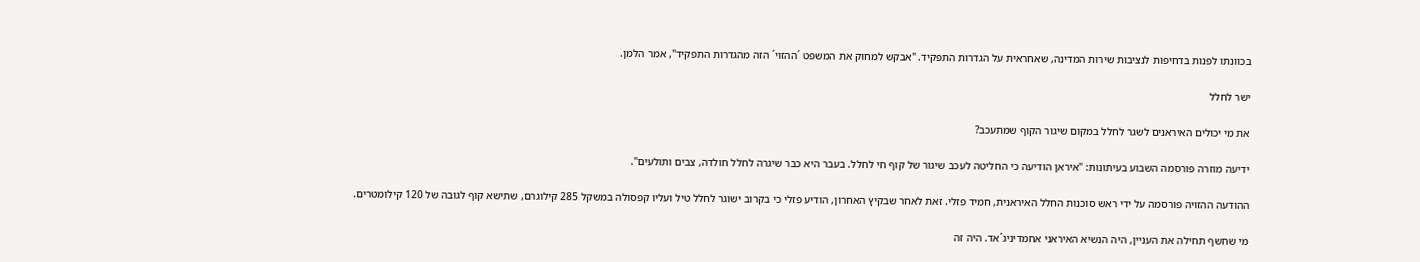בכוונתו לפנות בדחיפות לנציבות שירות המדינה, שאחראית על הגדרות התפקיד. "אבקש למחוק את המשפט ´ההזוי´ הזה מהגדרות התפקיד", אמר הלמן.

ישר לחלל

את מי יכולים האיראנים לשגר לחלל במקום שיגור הקוף שמתעכב?

ידיעה מוזרה פורסמה השבוע בעיתונות: "איראן הודיעה כי החליטה לעכב שיגור של קוף חי לחלל. בעבר היא כבר שיגרה לחלל חולדה, צבים ותולעים".

ההודעה ההזויה פורסמה על ידי ראש סוכנות החלל האיראנית, חמיד פזלי. זאת לאחר שבקיץ האחרון, הודיע פזלי כי בקרוב ישוגר לחלל טיל ועליו קפסולה במשקל 285 קילוגרם, שתישא קוף לגובה של 120 קילומטרים.

מי שחשף תחילה את העניין, היה הנשיא האיראני אחמדיניג´אד. היה זה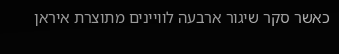כאשר סקר שיגור ארבעה לוויינים מתוצרת איראן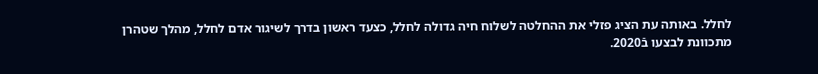לחלל. באותה עת הציג פזלי את ההחלטה לשלוח חיה גדולה לחלל, כצעד ראשון בדרך לשיגור אדם לחלל, מהלך שטהרן מתכוונת לבצעו בֿ2020.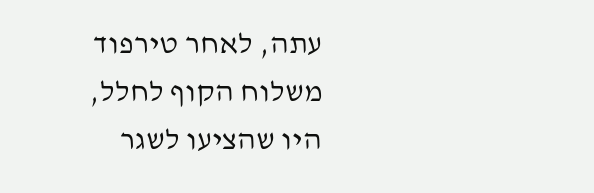עתה, לאחר טירפוד משלוח הקוף לחלל, היו שהציעו לשגר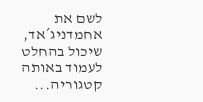לשם את אחמדניג´אד, שיכול בהחלט לעמוד באותה קטגוריה...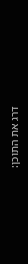דרג את התוכן: